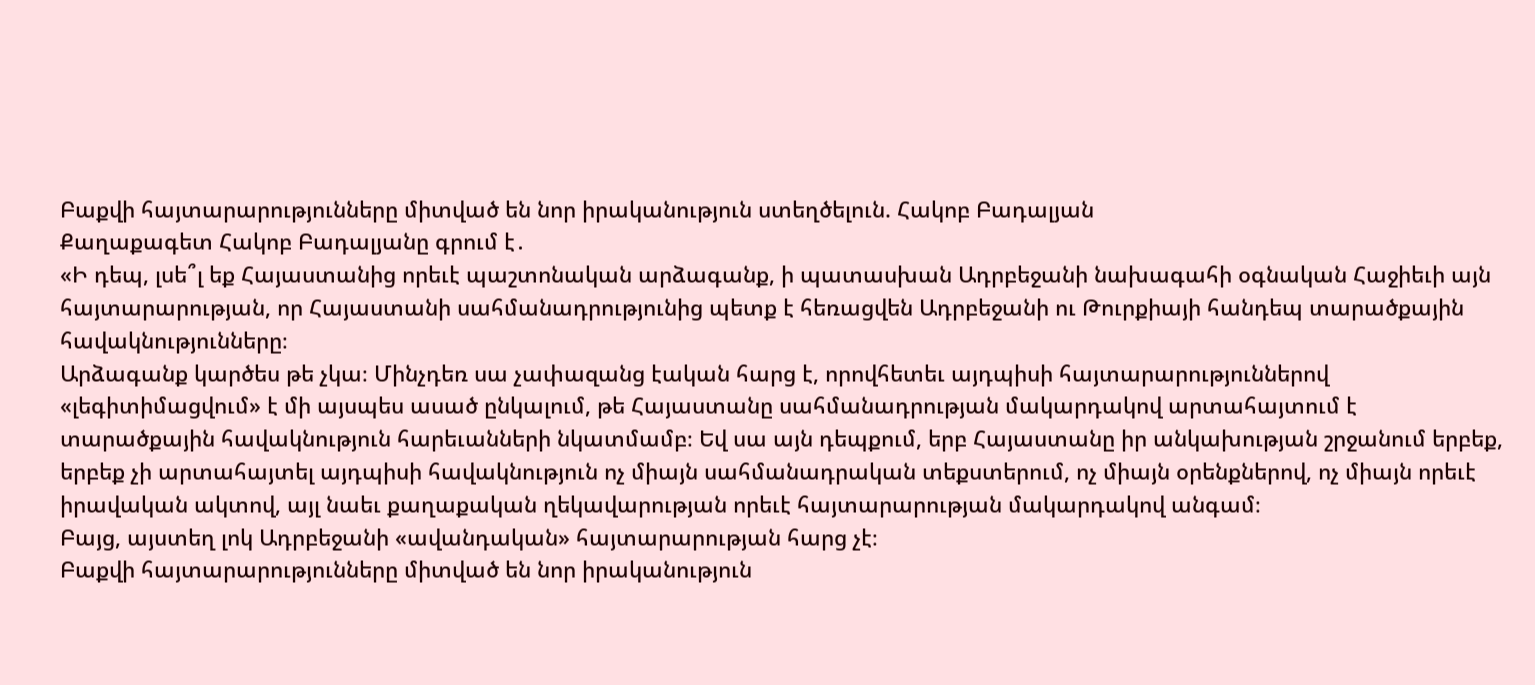Բաքվի հայտարարությունները միտված են նոր իրականություն ստեղծելուն. Հակոբ Բադալյան
Քաղաքագետ Հակոբ Բադալյանը գրում է․
«Ի դեպ, լսե՞լ եք Հայաստանից որեւէ պաշտոնական արձագանք, ի պատասխան Ադրբեջանի նախագահի օգնական Հաջիեւի այն հայտարարության, որ Հայաստանի սահմանադրությունից պետք է հեռացվեն Ադրբեջանի ու Թուրքիայի հանդեպ տարածքային հավակնությունները։
Արձագանք կարծես թե չկա։ Մինչդեռ սա չափազանց էական հարց է, որովհետեւ այդպիսի հայտարարություններով «լեգիտիմացվում» է մի այսպես ասած ընկալում, թե Հայաստանը սահմանադրության մակարդակով արտահայտում է տարածքային հավակնություն հարեւանների նկատմամբ։ Եվ սա այն դեպքում, երբ Հայաստանը իր անկախության շրջանում երբեք, երբեք չի արտահայտել այդպիսի հավակնություն ոչ միայն սահմանադրական տեքստերում, ոչ միայն օրենքներով, ոչ միայն որեւէ իրավական ակտով, այլ նաեւ քաղաքական ղեկավարության որեւէ հայտարարության մակարդակով անգամ։
Բայց, այստեղ լոկ Ադրբեջանի «ավանդական» հայտարարության հարց չէ։
Բաքվի հայտարարությունները միտված են նոր իրականություն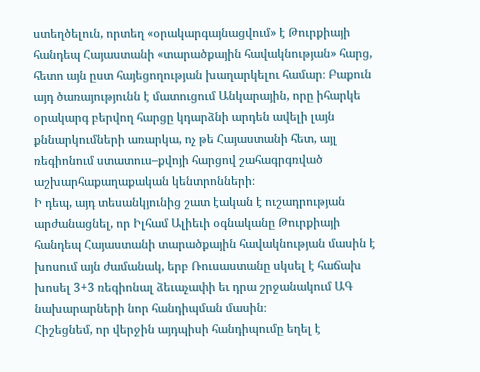ստեղծելուն, որտեղ «օրակարգայնացվում» է Թուրքիայի հանդեպ Հայաստանի «տարածքային հավակնության» հարց, հետո այն ըստ հայեցողության խաղարկելու համար։ Բաքուն այդ ծառայությունն է մատուցում Անկարային, որը իհարկե օրակարգ բերվող հարցը կդարձնի արդեն ավելի լայն քննարկումների առարկա, ոչ թե Հայաստանի հետ, այլ ռեգիոնում ստատուս–քվոյի հարցով շահագրգռված աշխարհաքաղաքական կենտրոնների։
Ի դեպ, այդ տեսանկյունից շատ էական է ուշադրության արժանացնել, որ Իլհամ Ալիեւի օգնականը Թուրքիայի հանդեպ Հայաստանի տարածքային հավակնության մասին է խոսում այն ժամանակ, երբ Ռուսաստանը սկսել է հաճախ խոսել 3+3 ռեգիոնալ ձեւաչափի եւ դրա շրջանակում ԱԳ նախարարների նոր հանդիպման մասին։
Հիշեցնեմ, որ վերջին այդպիսի հանդիպումը եղել է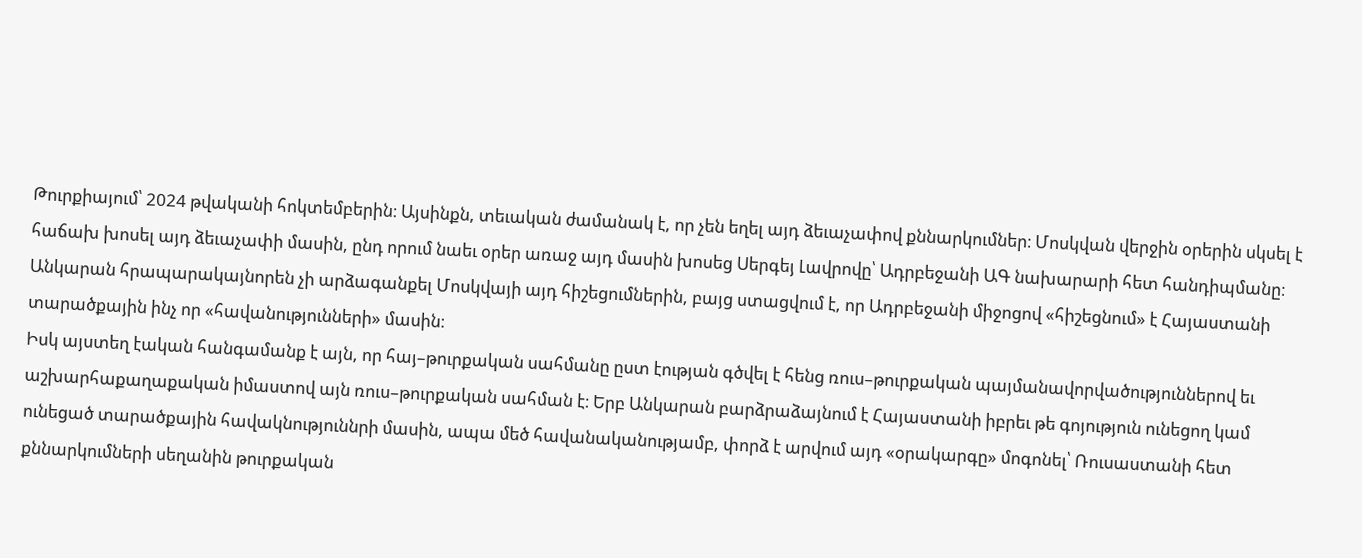Թուրքիայում՝ 2024 թվականի հոկտեմբերին։ Այսինքն, տեւական ժամանակ է, որ չեն եղել այդ ձեւաչափով քննարկումներ։ Մոսկվան վերջին օրերին սկսել է հաճախ խոսել այդ ձեւաչափի մասին, ընդ որում նաեւ օրեր առաջ այդ մասին խոսեց Սերգեյ Լավրովը՝ Ադրբեջանի ԱԳ նախարարի հետ հանդիպմանը։ Անկարան հրապարակայնորեն չի արձագանքել Մոսկվայի այդ հիշեցումներին, բայց ստացվում է, որ Ադրբեջանի միջոցով «հիշեցնում» է Հայաստանի տարածքային ինչ որ «հավանությունների» մասին։
Իսկ այստեղ էական հանգամանք է այն, որ հայ–թուրքական սահմանը ըստ էության գծվել է հենց ռուս–թուրքական պայմանավորվածություններով եւ աշխարհաքաղաքական իմաստով այն ռուս–թուրքական սահման է։ Երբ Անկարան բարձրաձայնում է Հայաստանի իբրեւ թե գոյություն ունեցող կամ ունեցած տարածքային հավակնություննրի մասին, ապա մեծ հավանականությամբ, փորձ է արվում այդ «օրակարգը» մոգոնել՝ Ռուսաստանի հետ քննարկումների սեղանին թուրքական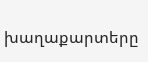խաղաքարտերը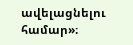ավելացնելու համար»։